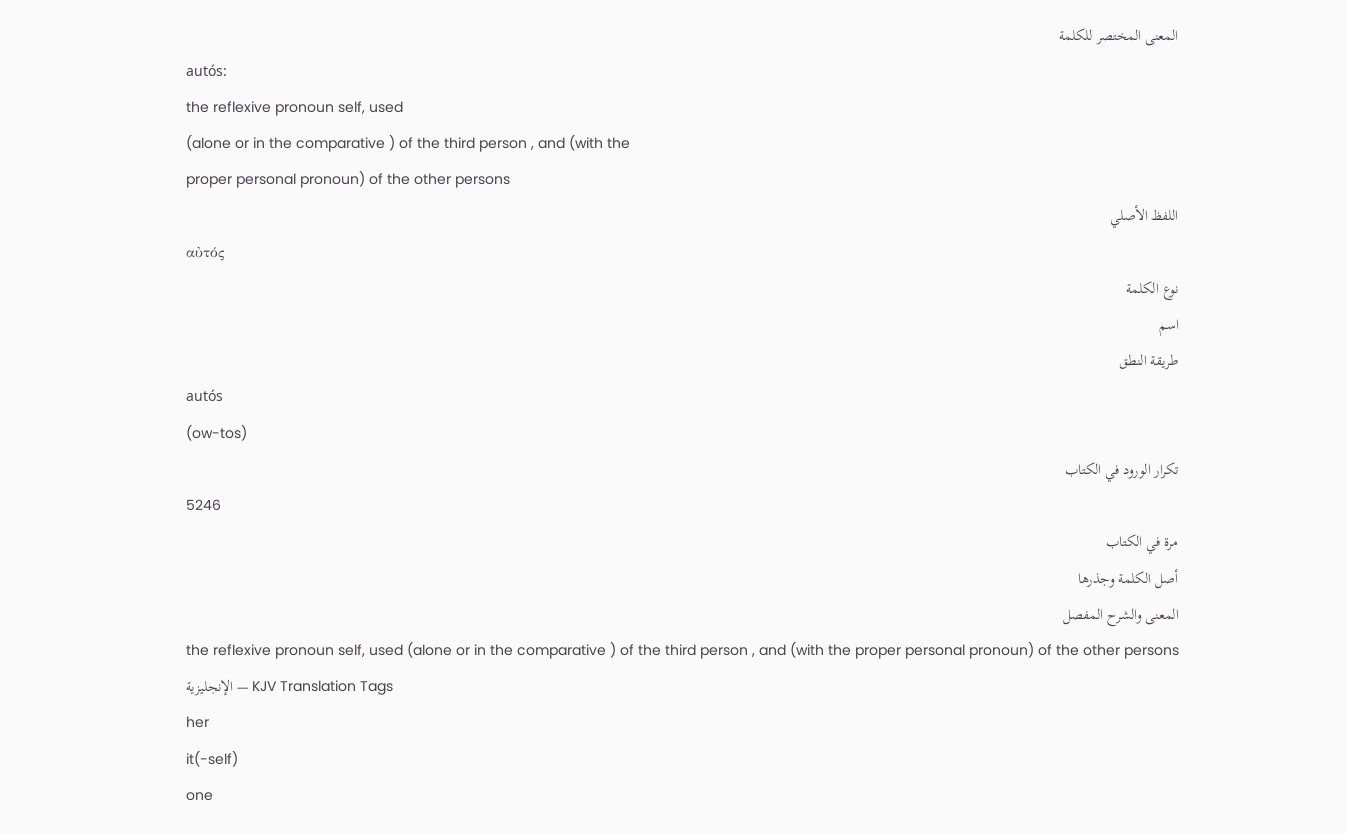المعنى المختصر للكلمة
autós:
the reflexive pronoun self, used
(alone or in the comparative ) of the third person , and (with the
proper personal pronoun) of the other persons
اللفظ الأصلي
αὐτός
نوع الكلمة
اسم
طريقة النطق
autós
(ow-tos)
تكرار الورود في الكتاب
5246
مرة في الكتاب
أصل الكلمة وجذرها
المعنى والشرح المفصل
the reflexive pronoun self, used (alone or in the comparative ) of the third person , and (with the proper personal pronoun) of the other persons
الإنجليزية — KJV Translation Tags
her
it(-self)
one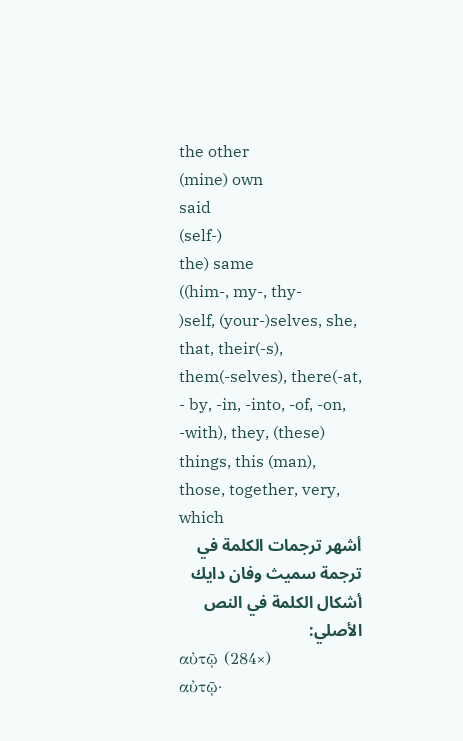the other
(mine) own
said
(self-)
the) same
((him-, my-, thy-
)self, (your-)selves, she, that, their(-s), them(-selves), there(-at,
- by, -in, -into, -of, -on, -with), they, (these) things, this (man),
those, together, very, which
أشهر ترجمات الكلمة في ترجمة سميث وفان دايك
أشكال الكلمة في النص الأصلي:
αὐτῷ (284×)
αὐτῷ·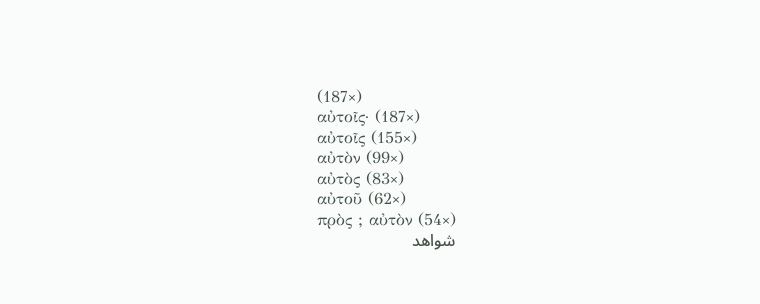(187×)
αὐτοῖς· (187×)
αὐτοῖς (155×)
αὐτὸν (99×)
αὐτὸς (83×)
αὐτοῦ (62×)
πρὸς ; αὐτὸν (54×)
شواهد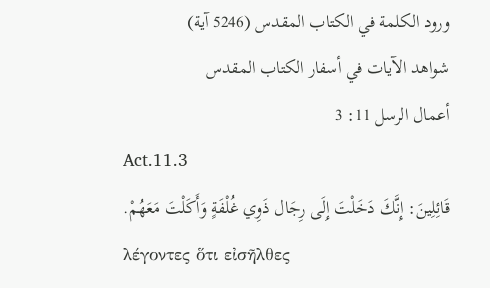ورود الكلمة في الكتاب المقدس (5246 آية)
شواهد الآيات في أسفار الكتاب المقدس
أعمال الرسل 11: 3
Act.11.3
قَائِلِينَ: إِنَّكَ دَخَلْتَ إِلَى رِجَال ذَوِي غُلْفَةٍ وَأَكَلْتَ مَعَهُمْ.
λέγοντες ὅτι εἰσῆλθες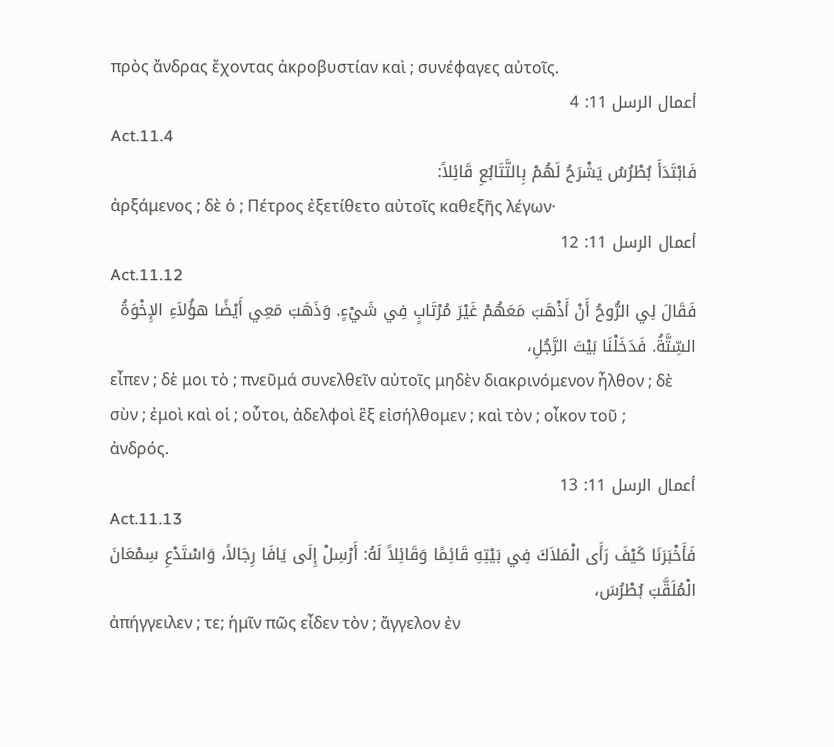πρὸς ἄνδρας ἔχοντας ἀκροβυστίαν καὶ ; συνέφαγες αὐτοῖς.
أعمال الرسل 11: 4
Act.11.4
فَابْتَدَأَ بُطْرُسُ يَشْرَحُ لَهُمْ بِالتَّتَابُعِ قَائِلاً:
ἀρξάμενος ; δὲ ὁ ; Πέτρος ἐξετίθετο αὐτοῖς καθεξῆς λέγων·
أعمال الرسل 11: 12
Act.11.12
فَقَالَ لِي الرُّوحُ أَنْ أَذْهَبَ مَعَهُمْ غَيْرَ مُرْتَابٍ فِي شَيْءٍ. وَذَهَبَ مَعِي أَيْضًا هؤُلاَءِ الإِخْوَةُ السِّتَّةُ. فَدَخَلْنَا بَيْتَ الرَّجُلِ،
εἶπεν ; δὲ μοι τὸ ; πνεῦμά συνελθεῖν αὐτοῖς μηδὲν διακρινόμενον ἦλθον ; δὲ σὺν ; ἐμοὶ καὶ οἱ ; οὗτοι, ἀδελφοὶ ἓξ εἰσήλθομεν ; καὶ τὸν ; οἶκον τοῦ ; ἀνδρός.
أعمال الرسل 11: 13
Act.11.13
فَأَخْبَرَنَا كَيْفَ رَأَى الْمَلاَكَ فِي بَيْتِهِ قَائِمًا وَقَائِلاً لَهُ: أَرْسِلْ إِلَى يَافَا رِجَالاً، وَاسْتَدْعِ سِمْعَانَ الْمُلَقَّبَ بُطْرُسَ،
ἀπήγγειλεν ; τε; ἡμῖν πῶς εἶδεν τὸν ; ἄγγελον ἐν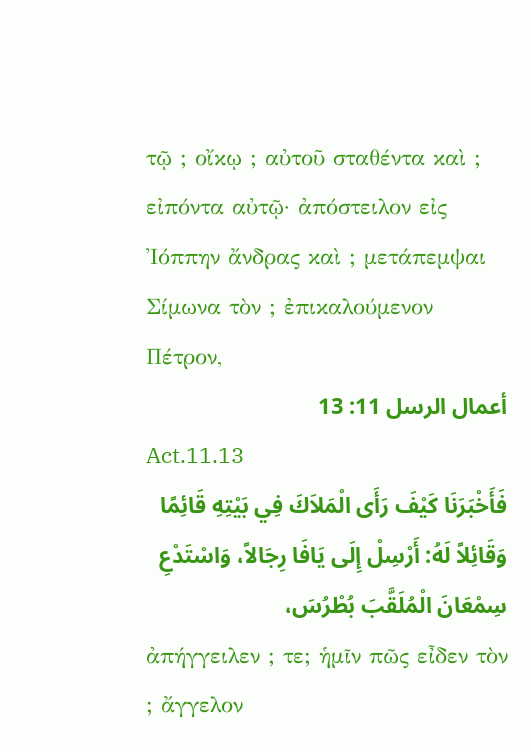τῷ ; οἴκῳ ; αὐτοῦ σταθέντα καὶ ; εἰπόντα αὐτῷ· ἀπόστειλον εἰς Ἰόππην ἄνδρας καὶ ; μετάπεμψαι Σίμωνα τὸν ; ἐπικαλούμενον Πέτρον,
أعمال الرسل 11: 13
Act.11.13
فَأَخْبَرَنَا كَيْفَ رَأَى الْمَلاَكَ فِي بَيْتِهِ قَائِمًا وَقَائِلاً لَهُ: أَرْسِلْ إِلَى يَافَا رِجَالاً، وَاسْتَدْعِ سِمْعَانَ الْمُلَقَّبَ بُطْرُسَ،
ἀπήγγειλεν ; τε; ἡμῖν πῶς εἶδεν τὸν ; ἄγγελον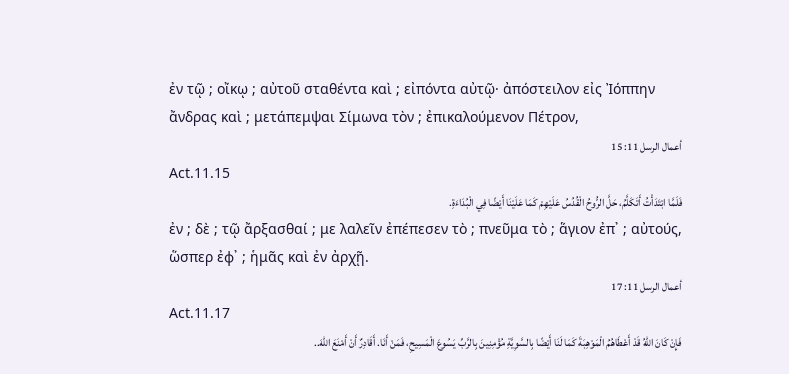ἐν τῷ ; οἴκῳ ; αὐτοῦ σταθέντα καὶ ; εἰπόντα αὐτῷ· ἀπόστειλον εἰς Ἰόππην ἄνδρας καὶ ; μετάπεμψαι Σίμωνα τὸν ; ἐπικαλούμενον Πέτρον,
أعمال الرسل 11: 15
Act.11.15
فَلَمَّا ابْتَدَأْتُ أَتَكَلَّمُ، حَلَّ الرُّوحُ الْقُدُسُ عَلَيْهِمْ كَمَا عَلَيْنَا أَيْضًا فِي الْبُدَاءَةِ.
ἐν ; δὲ ; τῷ ἄρξασθαί ; με λαλεῖν ἐπέπεσεν τὸ ; πνεῦμα τὸ ; ἅγιον ἐπ᾽ ; αὐτούς, ὥσπερ ἐφ᾽ ; ἡμᾶς καὶ ἐν ἀρχῇ.
أعمال الرسل 11: 17
Act.11.17
فَإِنْ كَانَ اللهُ قَدْ أَعْطَاهُمُ الْمَوْهِبَةَ كَمَا لَنَا أَيْضًا بِالسَّوِيَّةِ مُؤْمِنِينَ بِالرَّبِّ يَسُوعَ الْمَسِيحِ، فَمَنْ أَنَا. أَقَادِرٌ أَنْ أَمْنَعَ اللهَ..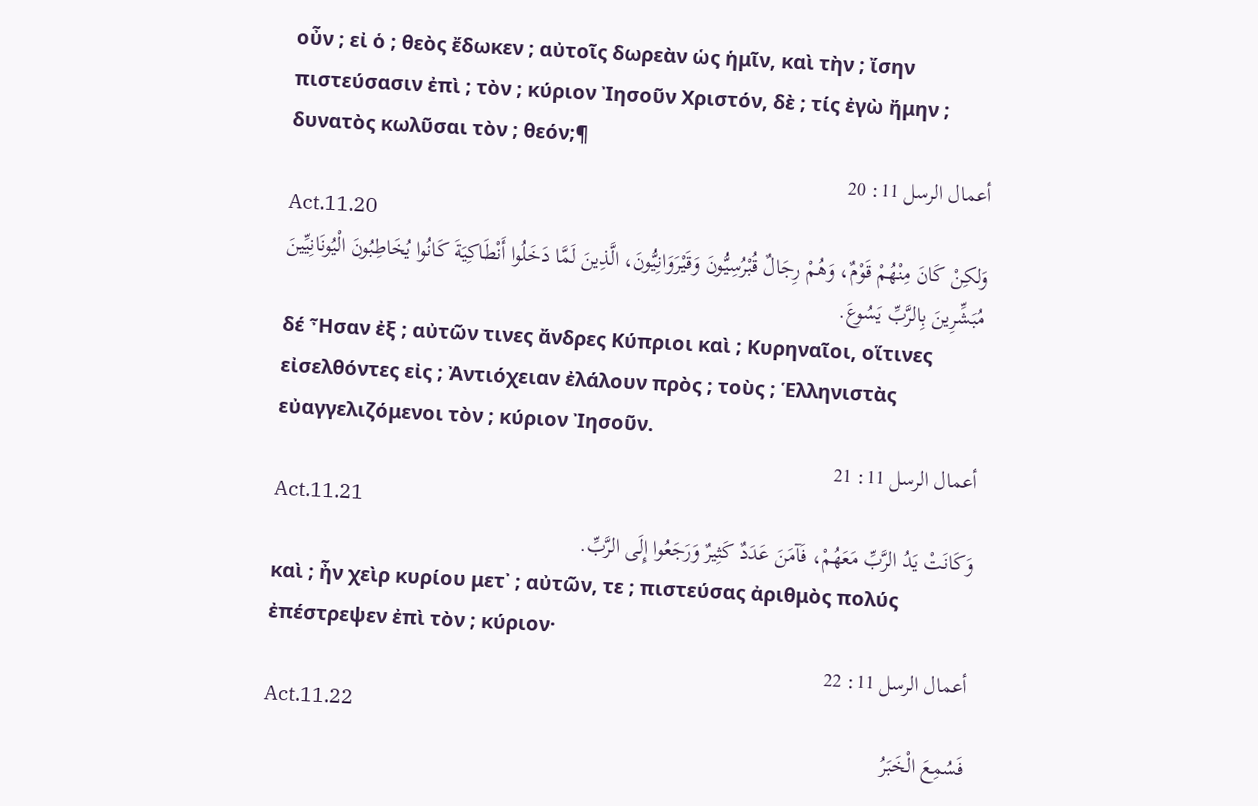οὖν ; εἰ ὁ ; θεὸς ἔδωκεν ; αὐτοῖς δωρεὰν ὡς ἡμῖν, καὶ τὴν ; ἴσην πιστεύσασιν ἐπὶ ; τὸν ; κύριον Ἰησοῦν Χριστόν, δὲ ; τίς ἐγὼ ἤμην ; δυνατὸς κωλῦσαι τὸν ; θεόν;¶
أعمال الرسل 11: 20
Act.11.20
وَلكِنْ كَانَ مِنْهُمْ قَوْمٌ، وَهُمْ رِجَالٌ قُبْرُسِيُّونَ وَقَيْرَوَانِيُّونَ، الَّذِينَ لَمَّا دَخَلُوا أَنْطَاكِيَةَ كَانُوا يُخَاطِبُونَ الْيُونَانِيِّينَ مُبَشِّرِينَ بِالرَّبِّ يَسُوعَ.
δέ Ἦσαν ἐξ ; αὐτῶν τινες ἄνδρες Κύπριοι καὶ ; Κυρηναῖοι, οἵτινες εἰσελθόντες εἰς ; Ἀντιόχειαν ἐλάλουν πρὸς ; τοὺς ; Ἑλληνιστὰς εὐαγγελιζόμενοι τὸν ; κύριον Ἰησοῦν.
أعمال الرسل 11: 21
Act.11.21
وَكَانَتْ يَدُ الرَّبِّ مَعَهُمْ، فَآمَنَ عَدَدٌ كَثِيرٌ وَرَجَعُوا إِلَى الرَّبِّ.
καὶ ; ἦν χεὶρ κυρίου μετ᾽ ; αὐτῶν, τε ; πιστεύσας ἀριθμὸς πολύς ἐπέστρεψεν ἐπὶ τὸν ; κύριον·
أعمال الرسل 11: 22
Act.11.22
فَسُمِعَ الْخَبَرُ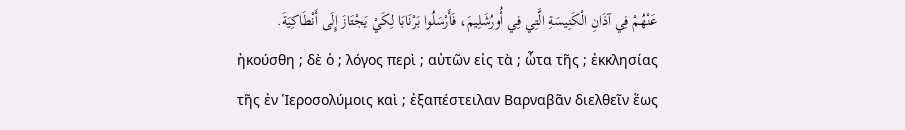عَنْهُمْ فِي آذَانِ الْكَنِيسَةِ الَّتِي فِي أُورُشَلِيمَ، فَأَرْسَلُوا بَرْنَابَا لِكَيْ يَجْتَازَ إِلَى أَنْطَاكِيَةَ.
ἠκούσθη ; δὲ ὁ ; λόγος περὶ ; αὐτῶν εἰς τὰ ; ὦτα τῆς ; ἐκκλησίας τῆς ἐν Ἱεροσολύμοις καὶ ; ἐξαπέστειλαν Βαρναβᾶν διελθεῖν ἕως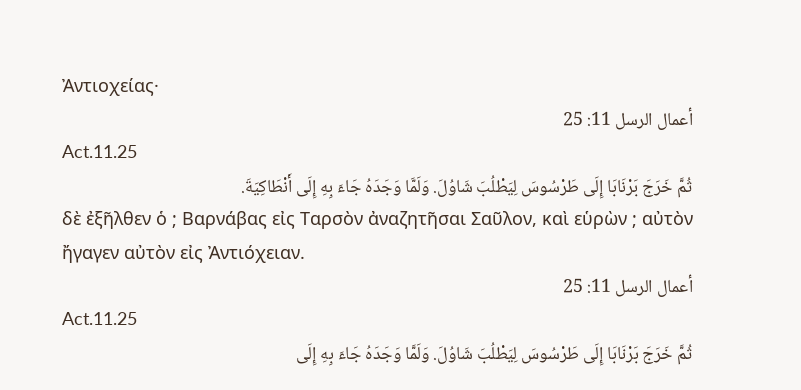Ἀντιοχείας·
أعمال الرسل 11: 25
Act.11.25
ثُمَّ خَرَجَ بَرْنَابَا إِلَى طَرْسُوسَ لِيَطْلُبَ شَاوُلَ. وَلَمَّا وَجَدَهُ جَاءَ بِهِ إِلَى أَنْطَاكِيَةَ.
δὲ ἐξῆλθεν ὁ ; Βαρνάβας εἰς Ταρσὸν ἀναζητῆσαι Σαῦλον, καὶ εὑρὼν ; αὐτὸν ἤγαγεν αὐτὸν εἰς Ἀντιόχειαν.
أعمال الرسل 11: 25
Act.11.25
ثُمَّ خَرَجَ بَرْنَابَا إِلَى طَرْسُوسَ لِيَطْلُبَ شَاوُلَ. وَلَمَّا وَجَدَهُ جَاءَ بِهِ إِلَى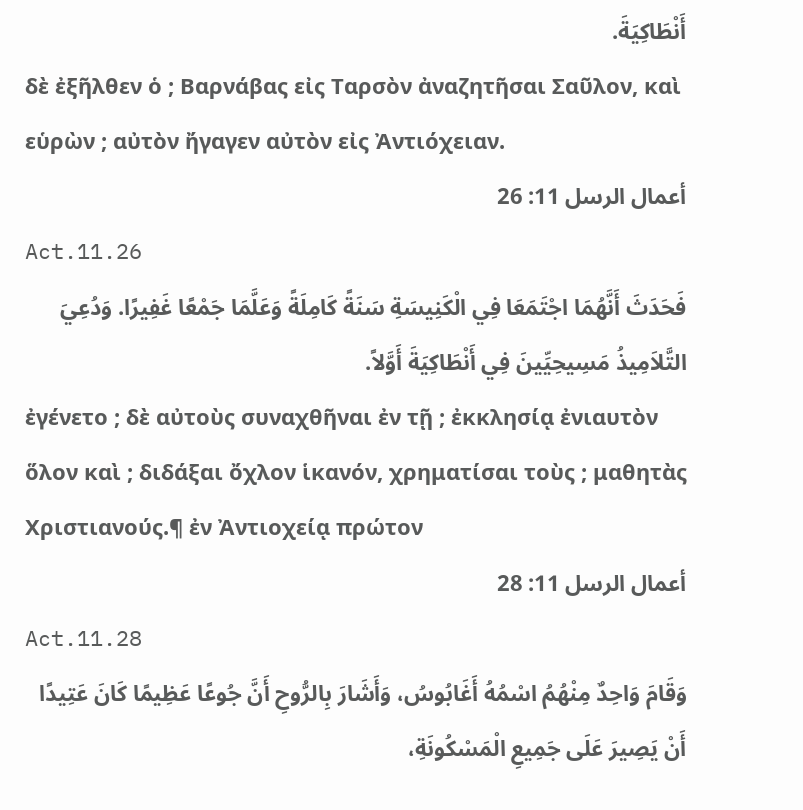أَنْطَاكِيَةَ.
δὲ ἐξῆλθεν ὁ ; Βαρνάβας εἰς Ταρσὸν ἀναζητῆσαι Σαῦλον, καὶ εὑρὼν ; αὐτὸν ἤγαγεν αὐτὸν εἰς Ἀντιόχειαν.
أعمال الرسل 11: 26
Act.11.26
فَحَدَثَ أَنَّهُمَا اجْتَمَعَا فِي الْكَنِيسَةِ سَنَةً كَامِلَةً وَعَلَّمَا جَمْعًا غَفِيرًا. وَدُعِيَ التَّلاَمِيذُ مَسِيحِيِّينَ فِي أَنْطَاكِيَةَ أَوَّلاً.
ἐγένετο ; δὲ αὐτοὺς συναχθῆναι ἐν τῇ ; ἐκκλησίᾳ ἐνιαυτὸν ὅλον καὶ ; διδάξαι ὄχλον ἱκανόν, χρηματίσαι τοὺς ; μαθητὰς Χριστιανούς.¶ ἐν Ἀντιοχείᾳ πρώτον
أعمال الرسل 11: 28
Act.11.28
وَقَامَ وَاحِدٌ مِنْهُمُ اسْمُهُ أَغَابُوسُ، وَأَشَارَ بِالرُّوحِ أَنَّ جُوعًا عَظِيمًا كَانَ عَتِيدًا أَنْ يَصِيرَ عَلَى جَمِيعِ الْمَسْكُونَةِ،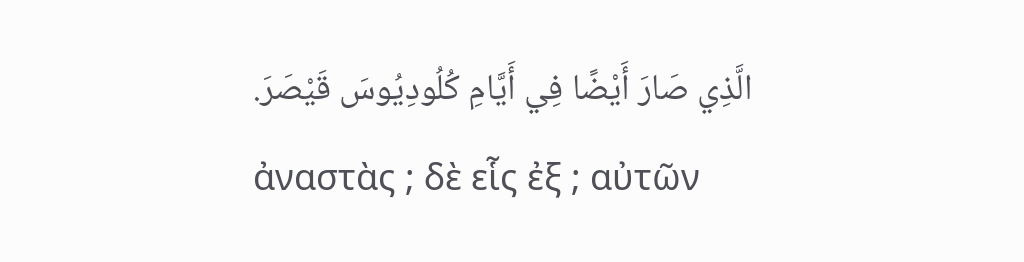الَّذِي صَارَ أَيْضًا فِي أَيَّامِ كُلُودِيُوسَ قَيْصَرَ.
ἀναστὰς ; δὲ εἷς ἐξ ; αὐτῶν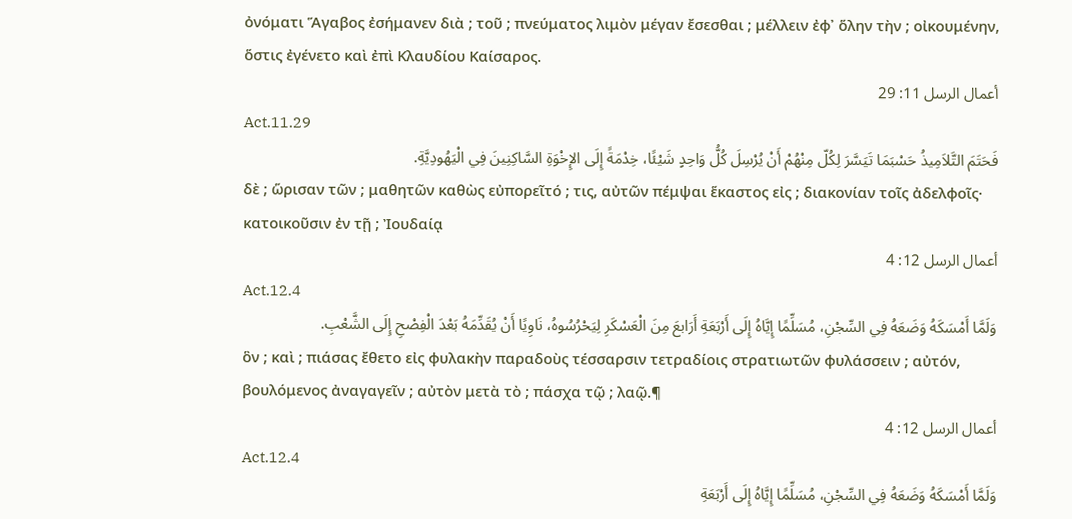ὀνόματι Ἅγαβος ἐσήμανεν διὰ ; τοῦ ; πνεύματος λιμὸν μέγαν ἔσεσθαι ; μέλλειν ἐφ᾽ ὅλην τὴν ; οἰκουμένην, ὅστις ἐγένετο καὶ ἐπὶ Κλαυδίου Καίσαρος.
أعمال الرسل 11: 29
Act.11.29
فَحَتَمَ التَّلاَمِيذُ حَسْبَمَا تَيَسَّرَ لِكُلّ مِنْهُمْ أَنْ يُرْسِلَ كُلُّ وَاحِدٍ شَيْئًا، خِدْمَةً إِلَى الإِخْوَةِ السَّاكِنِينَ فِي الْيَهُودِيَّةِ.
δὲ ; ὥρισαν τῶν ; μαθητῶν καθὼς εὐπορεῖτό ; τις, αὐτῶν πέμψαι ἕκαστος εἰς ; διακονίαν τοῖς ἀδελφοῖς· κατοικοῦσιν ἐν τῇ ; Ἰουδαίᾳ
أعمال الرسل 12: 4
Act.12.4
وَلَمَّا أَمْسَكَهُ وَضَعَهُ فِي السِّجْنِ، مُسَلِّمًا إِيَّاهُ إِلَى أَرْبَعَةِ أَرَابعَ مِنَ الْعَسْكَرِ لِيَحْرُسُوهُ، نَاوِيًا أَنْ يُقَدِّمَهُ بَعْدَ الْفِصْحِ إِلَى الشَّعْبِ.
ὃν ; καὶ ; πιάσας ἔθετο εἰς φυλακὴν παραδοὺς τέσσαρσιν τετραδίοις στρατιωτῶν φυλάσσειν ; αὐτόν, βουλόμενος ἀναγαγεῖν ; αὐτὸν μετὰ τὸ ; πάσχα τῷ ; λαῷ.¶
أعمال الرسل 12: 4
Act.12.4
وَلَمَّا أَمْسَكَهُ وَضَعَهُ فِي السِّجْنِ، مُسَلِّمًا إِيَّاهُ إِلَى أَرْبَعَةِ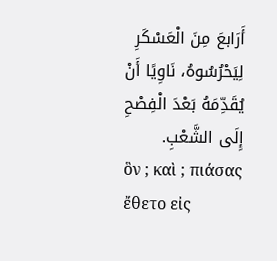أَرَابعَ مِنَ الْعَسْكَرِ لِيَحْرُسُوهُ، نَاوِيًا أَنْ يُقَدِّمَهُ بَعْدَ الْفِصْحِ إِلَى الشَّعْبِ.
ὃν ; καὶ ; πιάσας ἔθετο εἰς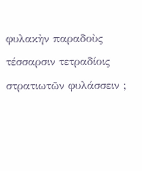φυλακὴν παραδοὺς τέσσαρσιν τετραδίοις στρατιωτῶν φυλάσσειν ;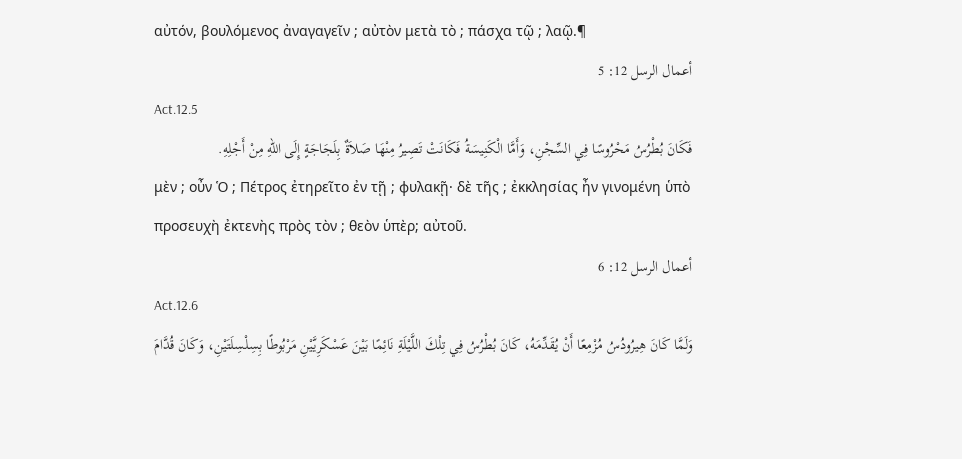αὐτόν, βουλόμενος ἀναγαγεῖν ; αὐτὸν μετὰ τὸ ; πάσχα τῷ ; λαῷ.¶
أعمال الرسل 12: 5
Act.12.5
فَكَانَ بُطْرُسُ مَحْرُوسًا فِي السِّجْنِ، وَأَمَّا الْكَنِيسَةُ فَكَانَتْ تَصِيرُ مِنْهَا صَلاَةٌ بِلَجَاجَةٍ إِلَى اللهِ مِنْ أَجْلِهِ.
μὲν ; οὖν Ὁ ; Πέτρος ἐτηρεῖτο ἐν τῇ ; φυλακῇ· δὲ τῆς ; ἐκκλησίας ἦν γινομένη ὑπὸ προσευχὴ ἐκτενὴς πρὸς τὸν ; θεὸν ὑπὲρ; αὐτοῦ.
أعمال الرسل 12: 6
Act.12.6
وَلَمَّا كَانَ هِيرُودُسُ مُزْمِعًا أَنْ يُقَدِّمَهُ، كَانَ بُطْرُسُ فِي تِلْكَ اللَّيْلَةِ نَائِمًا بَيْنَ عَسْكَرِيَّيْنِ مَرْبُوطًا بِسِلْسِلَتَيْنِ، وَكَانَ قُدَّامَ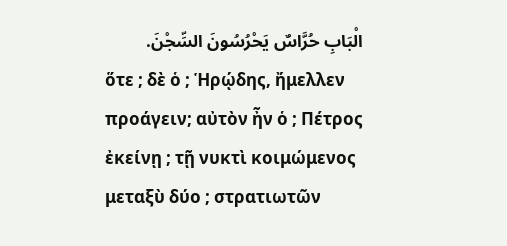الْبَابِ حُرَّاسٌ يَحْرُسُونَ السِّجْنَ.
ὅτε ; δὲ ὁ ; Ἡρῴδης, ἤμελλεν προάγειν; αὐτὸν ἦν ὁ ; Πέτρος ἐκείνῃ ; τῇ νυκτὶ κοιμώμενος μεταξὺ δύο ; στρατιωτῶν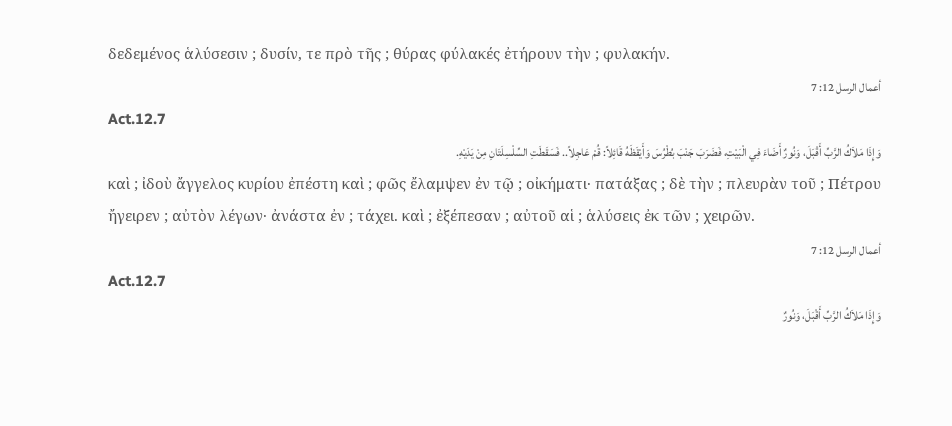δεδεμένος ἁλύσεσιν ; δυσίν, τε πρὸ τῆς ; θύρας φύλακές ἐτήρουν τὴν ; φυλακήν.
أعمال الرسل 12: 7
Act.12.7
وَإِذَا مَلاَكُ الرَّبِّ أَقْبَلَ، وَنُورٌ أَضَاءَ فِي الْبَيْتِ، فَضَرَبَ جَنْبَ بُطْرُسَ وَأَيْقَظَهُ قَائِلاً: قُمْ عَاجِلاً.. فَسَقَطَتِ السِّلْسِلَتَانِ مِنْ يَدَيْهِ.
καὶ ; ἰδοὺ ἄγγελος κυρίου ἐπέστη καὶ ; φῶς ἔλαμψεν ἐν τῷ ; οἰκήματι· πατάξας ; δὲ τὴν ; πλευρὰν τοῦ ; Πέτρου ἤγειρεν ; αὐτὸν λέγων· ἀνάστα ἐν ; τάχει. καὶ ; ἐξέπεσαν ; αὐτοῦ αἱ ; ἁλύσεις ἐκ τῶν ; χειρῶν.
أعمال الرسل 12: 7
Act.12.7
وَإِذَا مَلاَكُ الرَّبِّ أَقْبَلَ، وَنُورٌ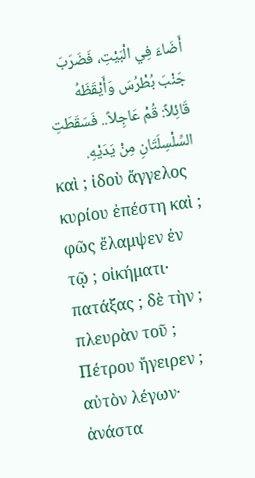أَضَاءَ فِي الْبَيْتِ، فَضَرَبَ جَنْبَ بُطْرُسَ وَأَيْقَظَهُ قَائِلاً: قُمْ عَاجِلاً.. فَسَقَطَتِ السِّلْسِلَتَانِ مِنْ يَدَيْهِ.
καὶ ; ἰδοὺ ἄγγελος κυρίου ἐπέστη καὶ ; φῶς ἔλαμψεν ἐν τῷ ; οἰκήματι· πατάξας ; δὲ τὴν ; πλευρὰν τοῦ ; Πέτρου ἤγειρεν ; αὐτὸν λέγων· ἀνάστα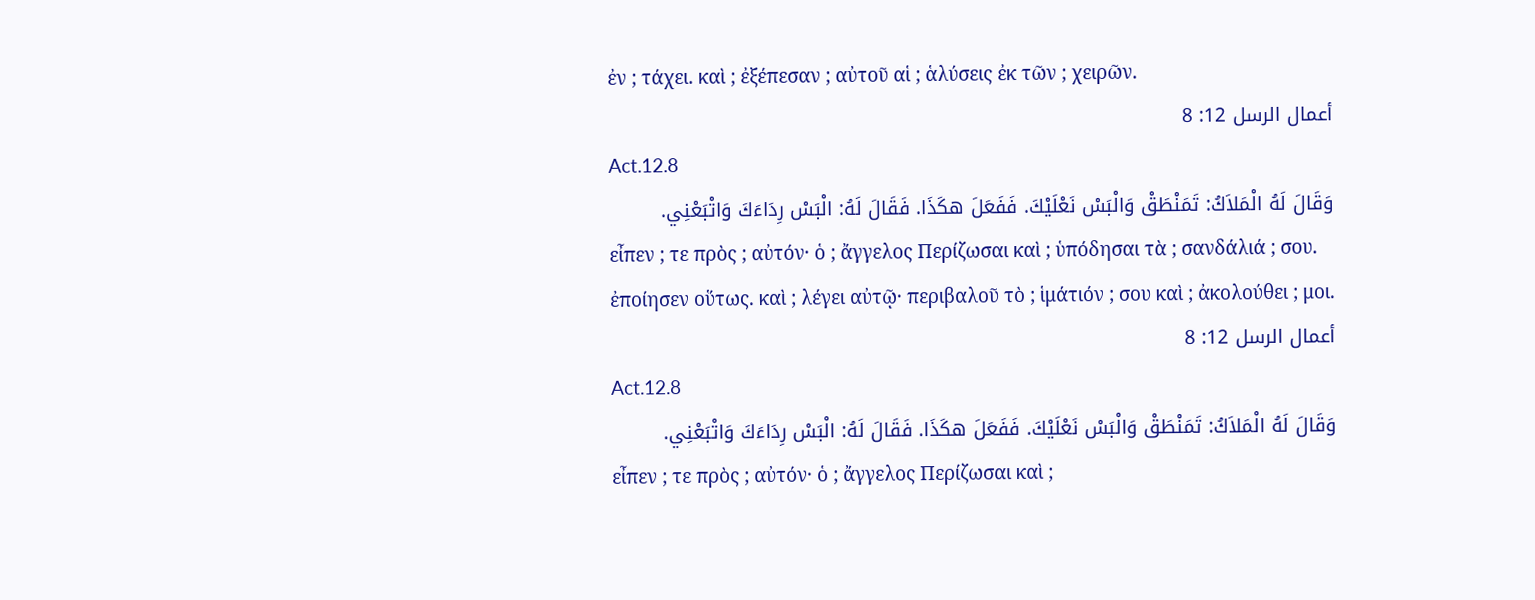ἐν ; τάχει. καὶ ; ἐξέπεσαν ; αὐτοῦ αἱ ; ἁλύσεις ἐκ τῶν ; χειρῶν.
أعمال الرسل 12: 8
Act.12.8
وَقَالَ لَهُ الْمَلاَكُ: تَمَنْطَقْ وَالْبَسْ نَعْلَيْكَ. فَفَعَلَ هكَذَا. فَقَالَ لَهُ: الْبَسْ رِدَاءَكَ وَاتْبَعْنِي.
εἶπεν ; τε πρὸς ; αὐτόν· ὁ ; ἄγγελος Περίζωσαι καὶ ; ὑπόδησαι τὰ ; σανδάλιά ; σου. ἐποίησεν οὕτως. καὶ ; λέγει αὐτῷ· περιβαλοῦ τὸ ; ἱμάτιόν ; σου καὶ ; ἀκολούθει ; μοι.
أعمال الرسل 12: 8
Act.12.8
وَقَالَ لَهُ الْمَلاَكُ: تَمَنْطَقْ وَالْبَسْ نَعْلَيْكَ. فَفَعَلَ هكَذَا. فَقَالَ لَهُ: الْبَسْ رِدَاءَكَ وَاتْبَعْنِي.
εἶπεν ; τε πρὸς ; αὐτόν· ὁ ; ἄγγελος Περίζωσαι καὶ ;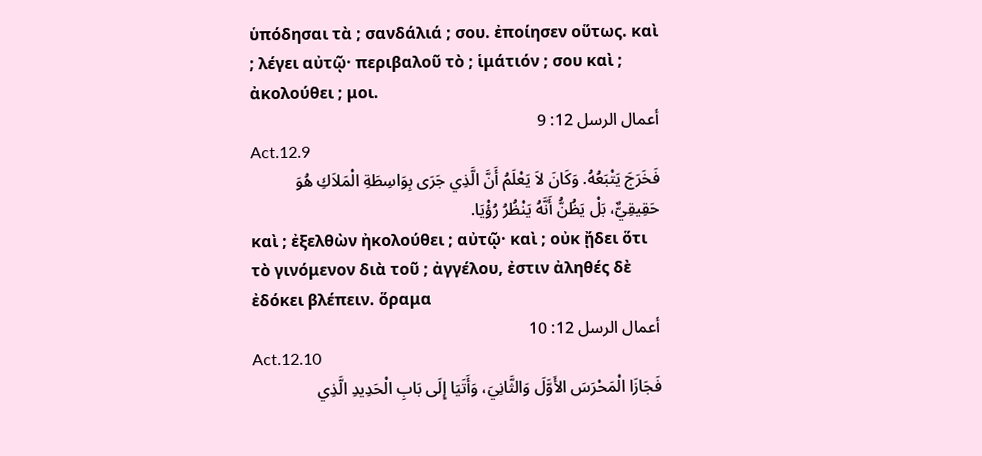ὑπόδησαι τὰ ; σανδάλιά ; σου. ἐποίησεν οὕτως. καὶ ; λέγει αὐτῷ· περιβαλοῦ τὸ ; ἱμάτιόν ; σου καὶ ; ἀκολούθει ; μοι.
أعمال الرسل 12: 9
Act.12.9
فَخَرَجَ يَتْبَعُهُ. وَكَانَ لاَ يَعْلَمُ أَنَّ الَّذِي جَرَى بِوَاسِطَةِ الْمَلاَكِ هُوَ حَقِيقِيٌّ، بَلْ يَظُنُّ أَنَّهُ يَنْظُرُ رُؤْيَا.
καὶ ; ἐξελθὼν ἠκολούθει ; αὐτῷ· καὶ ; οὐκ ᾔδει ὅτι τὸ γινόμενον διὰ τοῦ ; ἀγγέλου, ἐστιν ἀληθές δὲ ἐδόκει βλέπειν. ὅραμα
أعمال الرسل 12: 10
Act.12.10
فَجَازَا الْمَحْرَسَ الأَوَّلَ وَالثَّانِيَ، وَأَتَيَا إِلَى بَابِ الْحَدِيدِ الَّذِي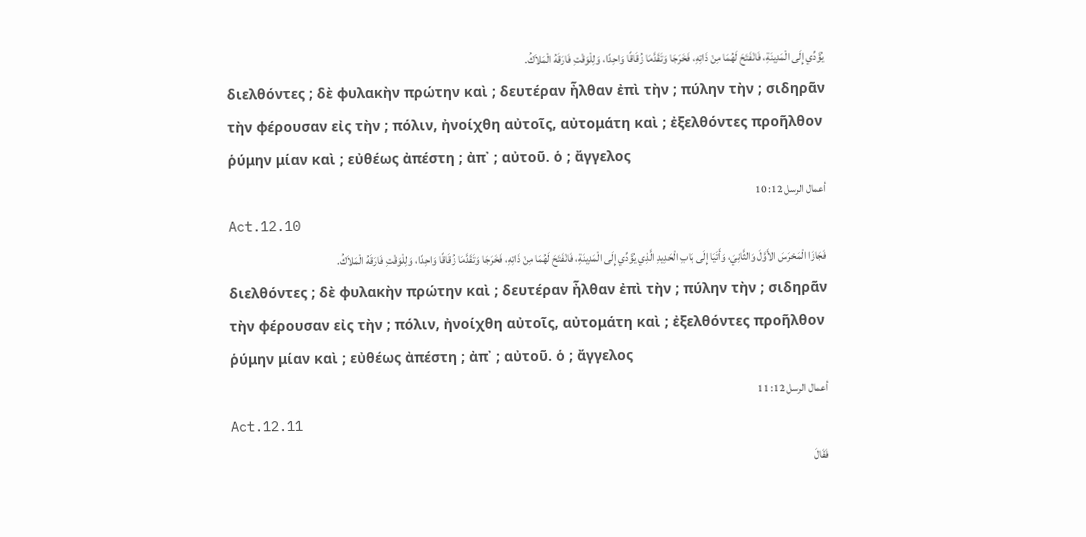يُؤَدِّي إِلَى الْمَدِينَةِ، فَانْفَتَحَ لَهُمَا مِنْ ذَاتِهِ، فَخَرَجَا وَتَقَدَّمَا زُقَاقًا وَاحِدًا، وَلِلْوَقْتِ فَارَقَهُ الْمَلاَكُ.
διελθόντες ; δὲ φυλακὴν πρώτην καὶ ; δευτέραν ἦλθαν ἐπὶ τὴν ; πύλην τὴν ; σιδηρᾶν τὴν φέρουσαν εἰς τὴν ; πόλιν, ἠνοίχθη αὐτοῖς, αὐτομάτη καὶ ; ἐξελθόντες προῆλθον ῥύμην μίαν καὶ ; εὐθέως ἀπέστη ; ἀπ᾽ ; αὐτοῦ. ὁ ; ἄγγελος
أعمال الرسل 12: 10
Act.12.10
فَجَازَا الْمَحْرَسَ الأَوَّلَ وَالثَّانِيَ، وَأَتَيَا إِلَى بَابِ الْحَدِيدِ الَّذِي يُؤَدِّي إِلَى الْمَدِينَةِ، فَانْفَتَحَ لَهُمَا مِنْ ذَاتِهِ، فَخَرَجَا وَتَقَدَّمَا زُقَاقًا وَاحِدًا، وَلِلْوَقْتِ فَارَقَهُ الْمَلاَكُ.
διελθόντες ; δὲ φυλακὴν πρώτην καὶ ; δευτέραν ἦλθαν ἐπὶ τὴν ; πύλην τὴν ; σιδηρᾶν τὴν φέρουσαν εἰς τὴν ; πόλιν, ἠνοίχθη αὐτοῖς, αὐτομάτη καὶ ; ἐξελθόντες προῆλθον ῥύμην μίαν καὶ ; εὐθέως ἀπέστη ; ἀπ᾽ ; αὐτοῦ. ὁ ; ἄγγελος
أعمال الرسل 12: 11
Act.12.11
فَقَالَ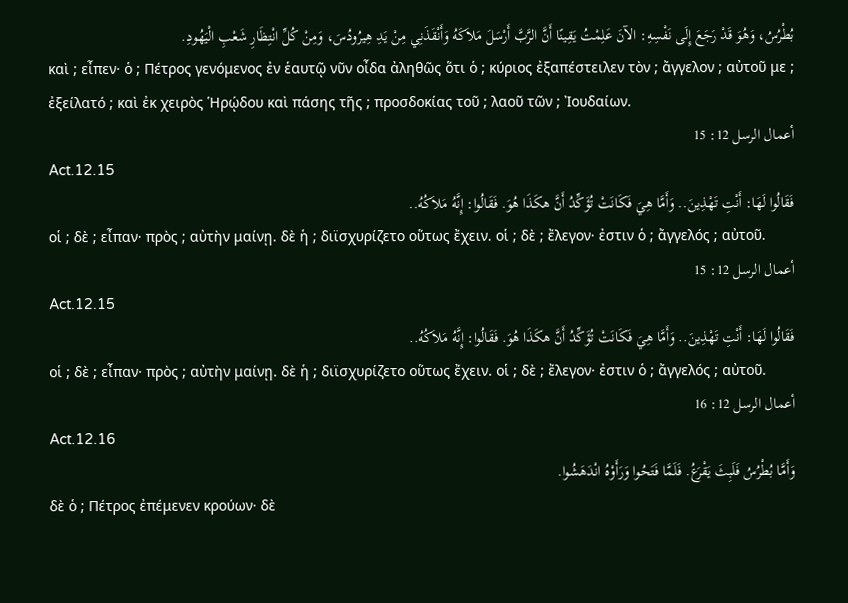بُطْرُسُ، وَهُوَ قَدْ رَجَعَ إِلَى نَفْسِهِ: الآنَ عَلِمْتُ يَقِينًا أَنَّ الرَّبَّ أَرْسَلَ مَلاَكَهُ وَأَنْقَذَنِي مِنْ يَدِ هِيرُودُسَ، وَمِنْ كُلِّ انْتِظَارِ شَعْبِ الْيَهُودِ.
καὶ ; εἶπεν· ὁ ; Πέτρος γενόμενος ἐν ἑαυτῷ νῦν οἶδα ἀληθῶς ὅτι ὁ ; κύριος ἐξαπέστειλεν τὸν ; ἄγγελον ; αὐτοῦ με ; ἐξείλατό ; καὶ ἐκ χειρὸς Ἡρῴδου καὶ πάσης τῆς ; προσδοκίας τοῦ ; λαοῦ τῶν ; Ἰουδαίων.
أعمال الرسل 12: 15
Act.12.15
فَقَالُوا لَهَا: أَنْتِ تَهْذِينَ.. وَأَمَّا هِيَ فَكَانَتْ تُؤَكِّدُ أَنَّ هكَذَا هُوَ. فَقَالُوا: إِنَّهُ مَلاَكُهُ..
οἱ ; δὲ ; εἶπαν· πρὸς ; αὐτὴν μαίνῃ. δὲ ἡ ; διϊσχυρίζετο οὕτως ἔχειν. οἱ ; δὲ ; ἔλεγον· ἐστιν ὁ ; ἄγγελός ; αὐτοῦ.
أعمال الرسل 12: 15
Act.12.15
فَقَالُوا لَهَا: أَنْتِ تَهْذِينَ.. وَأَمَّا هِيَ فَكَانَتْ تُؤَكِّدُ أَنَّ هكَذَا هُوَ. فَقَالُوا: إِنَّهُ مَلاَكُهُ..
οἱ ; δὲ ; εἶπαν· πρὸς ; αὐτὴν μαίνῃ. δὲ ἡ ; διϊσχυρίζετο οὕτως ἔχειν. οἱ ; δὲ ; ἔλεγον· ἐστιν ὁ ; ἄγγελός ; αὐτοῦ.
أعمال الرسل 12: 16
Act.12.16
وَأَمَّا بُطْرُسُ فَلَبِثَ يَقْرَعُ. فَلَمَّا فَتَحُوا وَرَأَوْهُ انْدَهَشُوا.
δὲ ὁ ; Πέτρος ἐπέμενεν κρούων· δὲ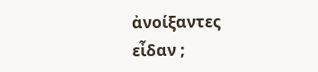ἀνοίξαντες εἶδαν ;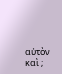αὐτὸν καὶ ;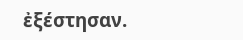ἐξέστησαν.